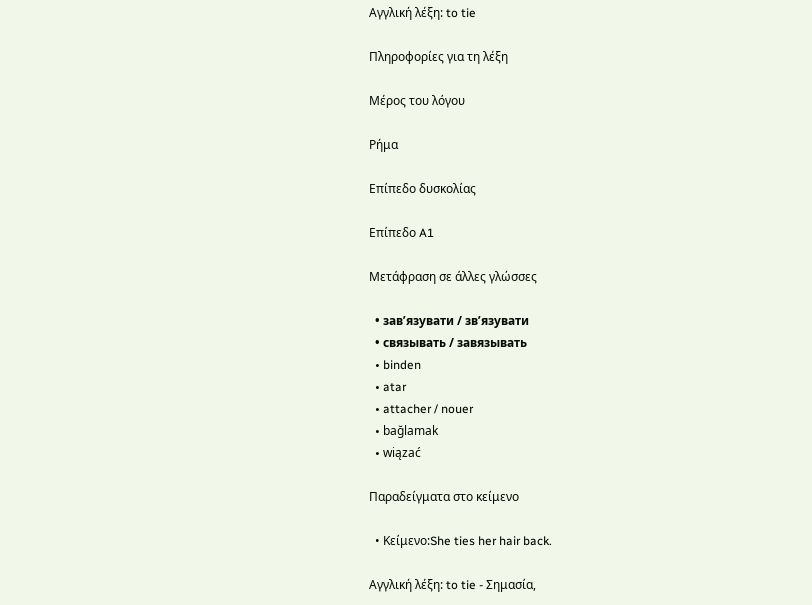Αγγλική λέξη: to tie

Πληροφορίες για τη λέξη

Μέρος του λόγου

Ρήμα

Επίπεδο δυσκολίας

Επίπεδο A1

Μετάφραση σε άλλες γλώσσες

  • зав’язувати / зв’язувати
  • связывать / завязывать
  • binden
  • atar
  • attacher / nouer
  • bağlamak
  • wiązać

Παραδείγματα στο κείμενο

  • Κείμενο:She ties her hair back.

Αγγλική λέξη: to tie - Σημασία,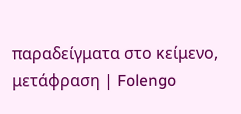παραδείγματα στο κείμενο, μετάφραση | Folengo